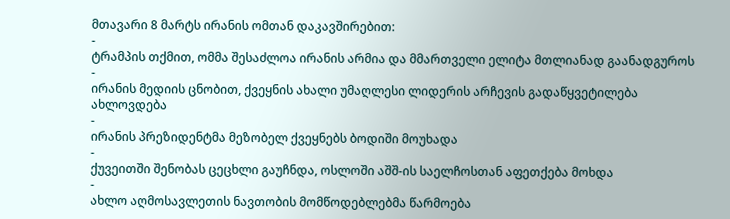მთავარი 8 მარტს ირანის ომთან დაკავშირებით:
-
ტრამპის თქმით, ომმა შესაძლოა ირანის არმია და მმართველი ელიტა მთლიანად გაანადგუროს
-
ირანის მედიის ცნობით, ქვეყნის ახალი უმაღლესი ლიდერის არჩევის გადაწყვეტილება ახლოვდება
-
ირანის პრეზიდენტმა მეზობელ ქვეყნებს ბოდიში მოუხადა
-
ქუვეითში შენობას ცეცხლი გაუჩნდა, ოსლოში აშშ-ის საელჩოსთან აფეთქება მოხდა
-
ახლო აღმოსავლეთის ნავთობის მომწოდებლებმა წარმოება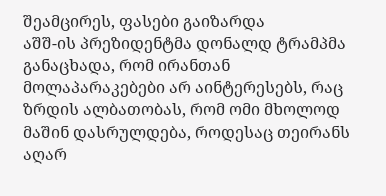შეამცირეს, ფასები გაიზარდა
აშშ-ის პრეზიდენტმა დონალდ ტრამპმა განაცხადა, რომ ირანთან მოლაპარაკებები არ აინტერესებს, რაც ზრდის ალბათობას, რომ ომი მხოლოდ მაშინ დასრულდება, როდესაც თეირანს აღარ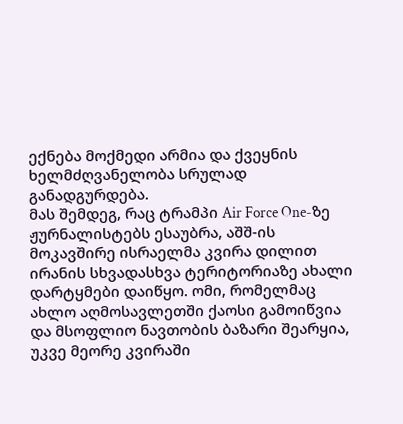ექნება მოქმედი არმია და ქვეყნის ხელმძღვანელობა სრულად განადგურდება.
მას შემდეგ, რაც ტრამპი Air Force One-ზე ჟურნალისტებს ესაუბრა, აშშ-ის მოკავშირე ისრაელმა კვირა დილით ირანის სხვადასხვა ტერიტორიაზე ახალი დარტყმები დაიწყო. ომი, რომელმაც ახლო აღმოსავლეთში ქაოსი გამოიწვია და მსოფლიო ნავთობის ბაზარი შეარყია, უკვე მეორე კვირაში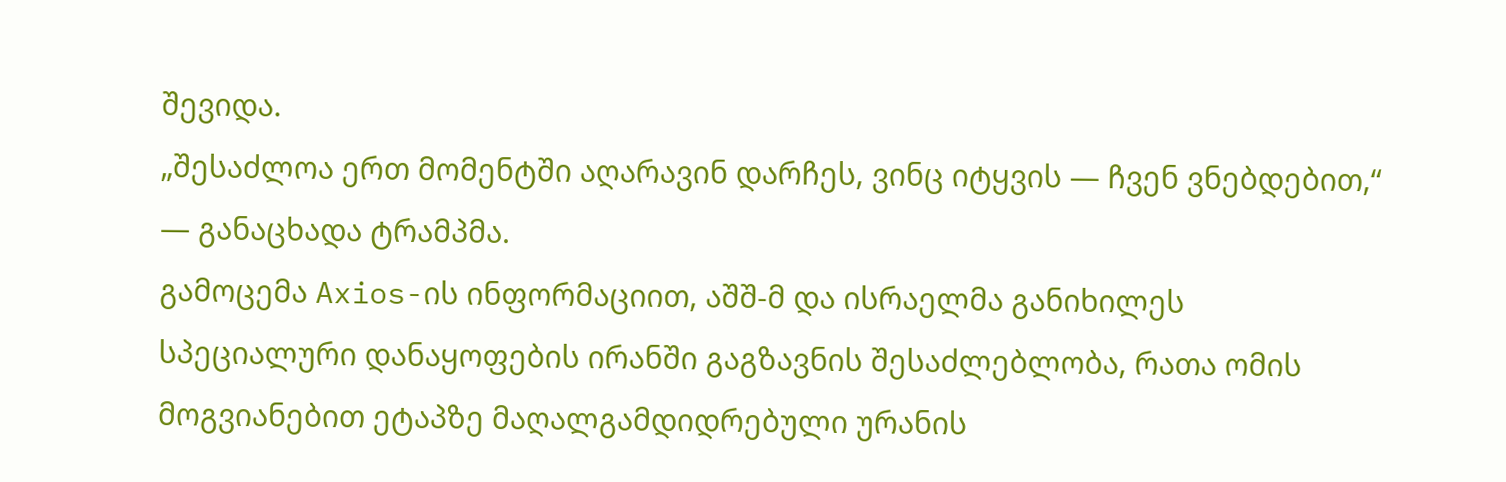შევიდა.
„შესაძლოა ერთ მომენტში აღარავინ დარჩეს, ვინც იტყვის — ჩვენ ვნებდებით,“ — განაცხადა ტრამპმა.
გამოცემა Axios-ის ინფორმაციით, აშშ-მ და ისრაელმა განიხილეს სპეციალური დანაყოფების ირანში გაგზავნის შესაძლებლობა, რათა ომის მოგვიანებით ეტაპზე მაღალგამდიდრებული ურანის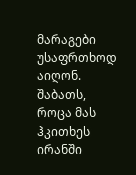მარაგები უსაფრთხოდ აიღონ.
შაბათს, როცა მას ჰკითხეს ირანში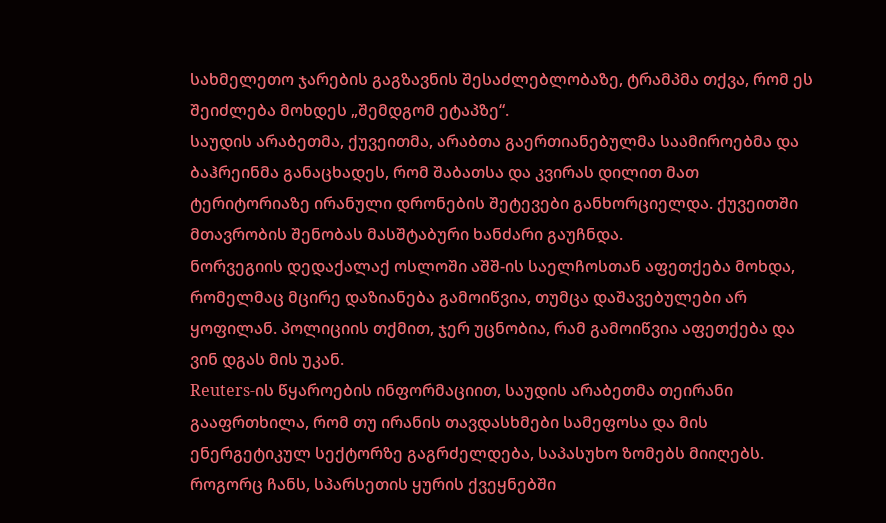სახმელეთო ჯარების გაგზავნის შესაძლებლობაზე, ტრამპმა თქვა, რომ ეს შეიძლება მოხდეს „შემდგომ ეტაპზე“.
საუდის არაბეთმა, ქუვეითმა, არაბთა გაერთიანებულმა საამიროებმა და ბაჰრეინმა განაცხადეს, რომ შაბათსა და კვირას დილით მათ ტერიტორიაზე ირანული დრონების შეტევები განხორციელდა. ქუვეითში მთავრობის შენობას მასშტაბური ხანძარი გაუჩნდა.
ნორვეგიის დედაქალაქ ოსლოში აშშ-ის საელჩოსთან აფეთქება მოხდა, რომელმაც მცირე დაზიანება გამოიწვია, თუმცა დაშავებულები არ ყოფილან. პოლიციის თქმით, ჯერ უცნობია, რამ გამოიწვია აფეთქება და ვინ დგას მის უკან.
Reuters-ის წყაროების ინფორმაციით, საუდის არაბეთმა თეირანი გააფრთხილა, რომ თუ ირანის თავდასხმები სამეფოსა და მის ენერგეტიკულ სექტორზე გაგრძელდება, საპასუხო ზომებს მიიღებს.
როგორც ჩანს, სპარსეთის ყურის ქვეყნებში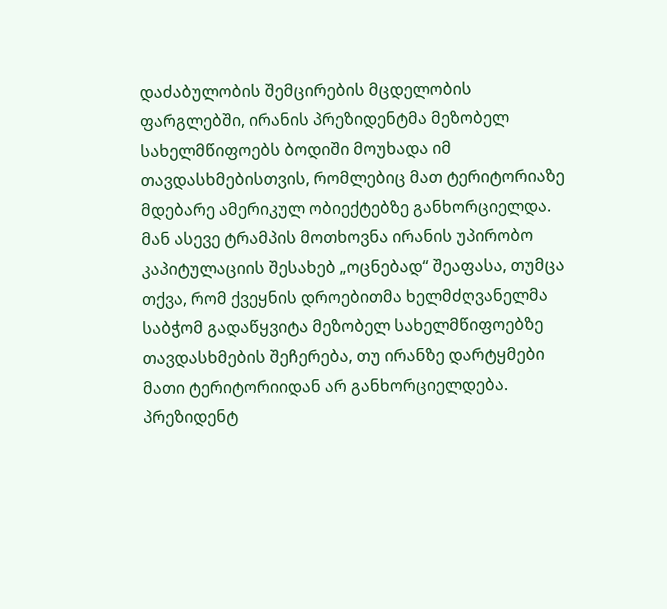დაძაბულობის შემცირების მცდელობის ფარგლებში, ირანის პრეზიდენტმა მეზობელ სახელმწიფოებს ბოდიში მოუხადა იმ თავდასხმებისთვის, რომლებიც მათ ტერიტორიაზე მდებარე ამერიკულ ობიექტებზე განხორციელდა.
მან ასევე ტრამპის მოთხოვნა ირანის უპირობო კაპიტულაციის შესახებ „ოცნებად“ შეაფასა, თუმცა თქვა, რომ ქვეყნის დროებითმა ხელმძღვანელმა საბჭომ გადაწყვიტა მეზობელ სახელმწიფოებზე თავდასხმების შეჩერება, თუ ირანზე დარტყმები მათი ტერიტორიიდან არ განხორციელდება.
პრეზიდენტ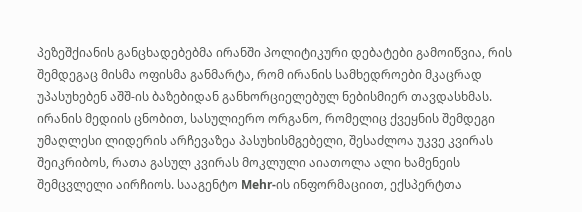პეზეშქიანის განცხადებებმა ირანში პოლიტიკური დებატები გამოიწვია, რის შემდეგაც მისმა ოფისმა განმარტა, რომ ირანის სამხედროები მკაცრად უპასუხებენ აშშ-ის ბაზებიდან განხორციელებულ ნებისმიერ თავდასხმას.
ირანის მედიის ცნობით, სასულიერო ორგანო, რომელიც ქვეყნის შემდეგი უმაღლესი ლიდერის არჩევაზეა პასუხისმგებელი, შესაძლოა უკვე კვირას შეიკრიბოს, რათა გასულ კვირას მოკლული აიათოლა ალი ხამენეის შემცვლელი აირჩიოს. სააგენტო Mehr-ის ინფორმაციით, ექსპერტთა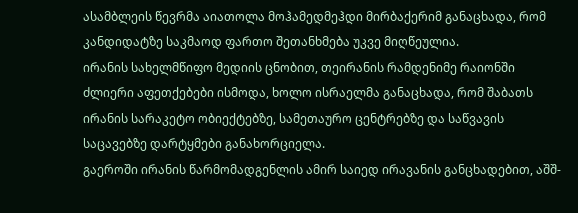ასამბლეის წევრმა აიათოლა მოჰამედმეჰდი მირბაქერიმ განაცხადა, რომ კანდიდატზე საკმაოდ ფართო შეთანხმება უკვე მიღწეულია.
ირანის სახელმწიფო მედიის ცნობით, თეირანის რამდენიმე რაიონში ძლიერი აფეთქებები ისმოდა, ხოლო ისრაელმა განაცხადა, რომ შაბათს ირანის სარაკეტო ობიექტებზე, სამეთაურო ცენტრებზე და საწვავის საცავებზე დარტყმები განახორციელა.
გაეროში ირანის წარმომადგენლის ამირ საიედ ირავანის განცხადებით, აშშ-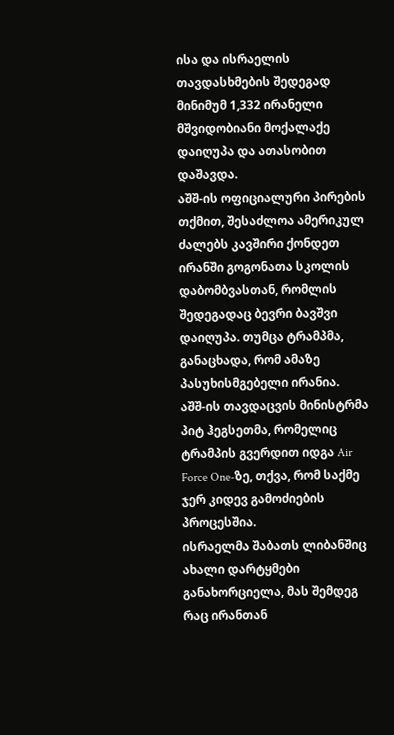ისა და ისრაელის თავდასხმების შედეგად მინიმუმ 1,332 ირანელი მშვიდობიანი მოქალაქე დაიღუპა და ათასობით დაშავდა.
აშშ-ის ოფიციალური პირების თქმით, შესაძლოა ამერიკულ ძალებს კავშირი ქონდეთ ირანში გოგონათა სკოლის დაბომბვასთან, რომლის შედეგადაც ბევრი ბავშვი დაიღუპა. თუმცა ტრამპმა, განაცხადა, რომ ამაზე პასუხისმგებელი ირანია.
აშშ-ის თავდაცვის მინისტრმა პიტ ჰეგსეთმა, რომელიც ტრამპის გვერდით იდგა Air Force One-ზე, თქვა, რომ საქმე ჯერ კიდევ გამოძიების პროცესშია.
ისრაელმა შაბათს ლიბანშიც ახალი დარტყმები განახორციელა, მას შემდეგ რაც ირანთან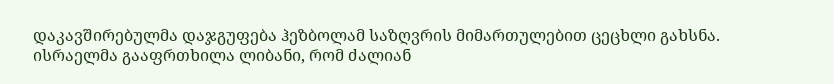დაკავშირებულმა დაჯგუფება ჰეზბოლამ საზღვრის მიმართულებით ცეცხლი გახსნა. ისრაელმა გააფრთხილა ლიბანი, რომ ძალიან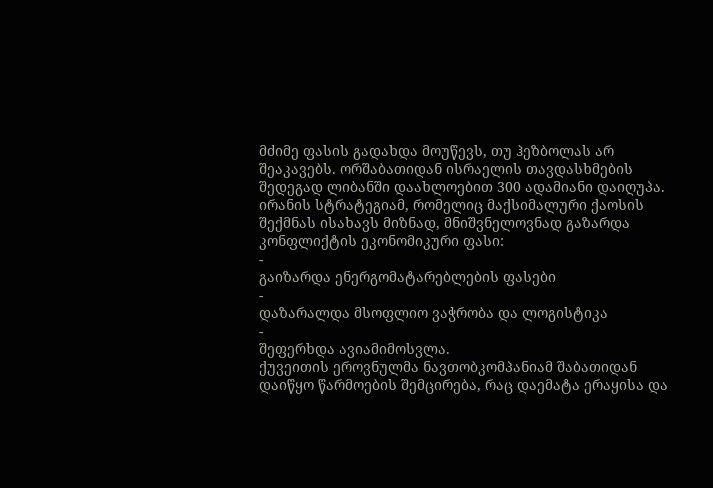მძიმე ფასის გადახდა მოუწევს, თუ ჰეზბოლას არ შეაკავებს. ორშაბათიდან ისრაელის თავდასხმების შედეგად ლიბანში დაახლოებით 300 ადამიანი დაიღუპა.
ირანის სტრატეგიამ, რომელიც მაქსიმალური ქაოსის შექმნას ისახავს მიზნად, მნიშვნელოვნად გაზარდა კონფლიქტის ეკონომიკური ფასი:
-
გაიზარდა ენერგომატარებლების ფასები
-
დაზარალდა მსოფლიო ვაჭრობა და ლოგისტიკა
-
შეფერხდა ავიამიმოსვლა.
ქუვეითის ეროვნულმა ნავთობკომპანიამ შაბათიდან დაიწყო წარმოების შემცირება, რაც დაემატა ერაყისა და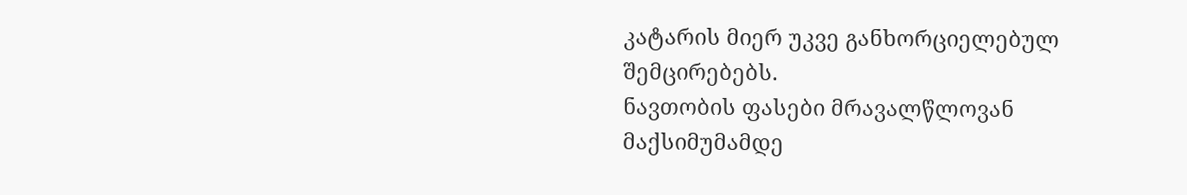კატარის მიერ უკვე განხორციელებულ შემცირებებს.
ნავთობის ფასები მრავალწლოვან მაქსიმუმამდე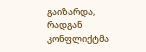გაიზარდა, რადგან კონფლიქტმა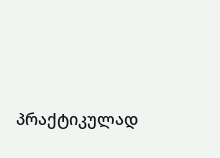პრაქტიკულად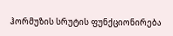ჰორმუზის სრუტის ფუნქციონირება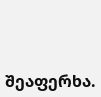შეაფერხა.